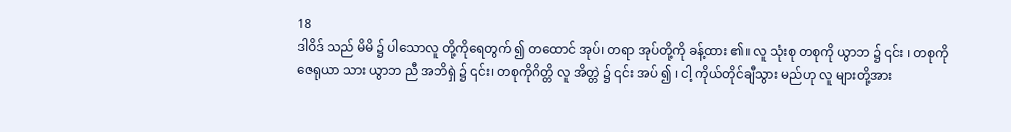18
ဒါဝိဒ် သည် မိမိ ၌ ပါသောလူ တို့ကိုရေတွက် ၍ တထောင် အုပ်၊ တရာ အုပ်တို့ကို ခန့်ထား ၏။ လူ သုံးစု တစုကို ယွာဘ ၌ ၎င်း ၊ တစုကို ဇေရုယာ သား ယွာဘ ညီ အဘိရှဲ ၌ ၎င်း၊ တစုကိုဂိတ္တိ လူ အိတ္တဲ ၌ ၎င်း အပ် ၍ ၊ ငါ့ ကိုယ်တိုင်ချီသွား မည်ဟု လူ များတို့အား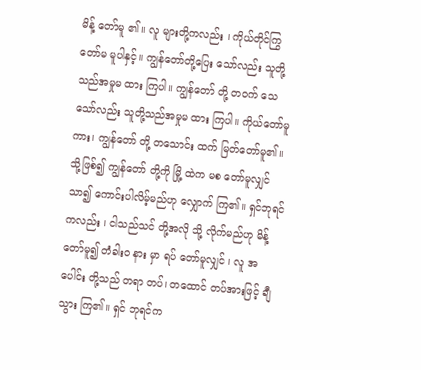မိန့် တော်မူ ၏။ လူ များတို့ကလည်း ၊ ကိုယ်တိုင်ကြွ တော်မ မူပါနှင့်။ ကျွန်တော်တို့ပြေး သော်လည်း သူတို့သည်အမှုမ ထား ကြပါ။ ကျွန်တော် တို့ တဝက် သေ သော်လည်း သူတို့သည်အမှုမ ထား ကြပါ။ ကိုယ်တော်မူကား၊ ကျွန်တော် တို့ တသောင်း ထက် မြတ်တော်မူ၏။ သို့ဖြစ်၍ ကျွန်တော် တို့ကို မြို့ ထဲက မစ တော်မူလျှင်သာ၍ ကောင်းပါလိမ့်မည်ဟု လျှောက် ကြ၏။ ရှင်ဘုရင် ကလည်း ၊ ငါသည်သင် တို့အလို သို့ လိုက်မည်ဟု မိန့် တော်မူ၍ တံခါးဝ နား မှာ ရပ် တော်မူလျှင် ၊ လူ အပေါင်း တို့သည် တရာ တပ်၊ တထောင် တပ်အားဖြင့် ချီသွား ကြ၏။ ရှင် ဘုရင်က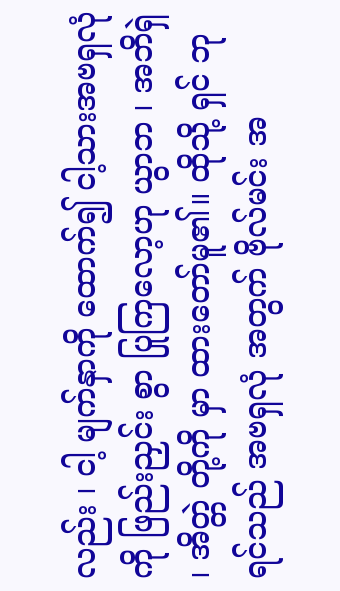လည်း ၊ ငါ့ မျက်နှာကို ထောက်၍ ငါ့သားအဗရှလုံ ကို ဖြည်းညှင်း စွာ ပြုကြလော့ဟု ယွာဘ ၊ အဘိရှဲ ၊ အိတ္တဲ တို့ကို မှာ ထားတော်မူ၏။ ထိုသို့ ရှင် ဘုရင်သည် အဗရှလုံ အတွက် ဗိုလ်မင်း အ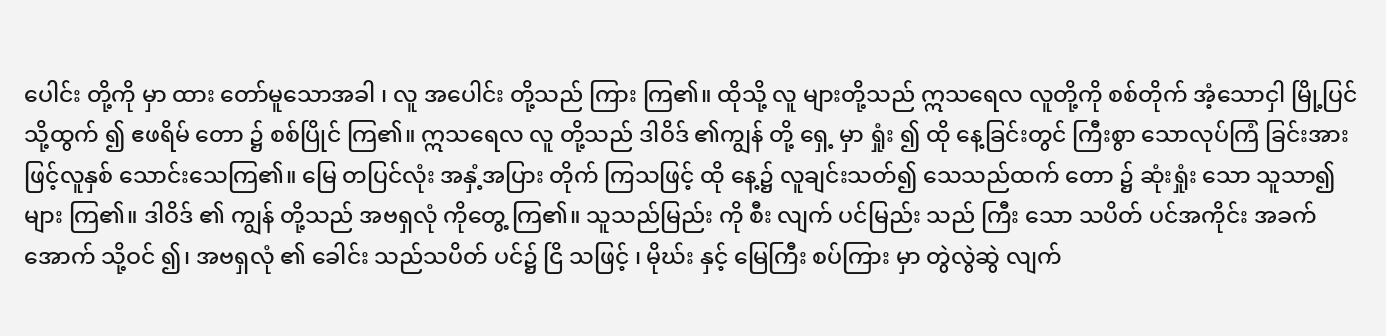ပေါင်း တို့ကို မှာ ထား တော်မူသောအခါ ၊ လူ အပေါင်း တို့သည် ကြား ကြ၏။ ထိုသို့ လူ များတို့သည် ဣသရေလ လူတို့ကို စစ်တိုက် အံ့သောငှါ မြို့ပြင်သို့ထွက် ၍ ဧဖရိမ် တော ၌ စစ်ပြိုင် ကြ၏။ ဣသရေလ လူ တို့သည် ဒါဝိဒ် ၏ကျွန် တို့ ရှေ့ မှာ ရှုံး ၍ ထို နေ့ခြင်းတွင် ကြီးစွာ သောလုပ်ကြံ ခြင်းအားဖြင့်လူနှစ် သောင်းသေကြ၏။ မြေ တပြင်လုံး အနှံ့အပြား တိုက် ကြသဖြင့် ထို နေ့၌ လူချင်းသတ်၍ သေသည်ထက် တော ၌ ဆုံးရှုံး သော သူသာ၍များ ကြ၏။ ဒါဝိဒ် ၏ ကျွန် တို့သည် အဗရှလုံ ကိုတွေ့ ကြ၏။ သူသည်မြည်း ကို စီး လျက် ပင်မြည်း သည် ကြီး သော သပိတ် ပင်အကိုင်း အခက်အောက် သို့ဝင် ၍၊ အဗရှလုံ ၏ ခေါင်း သည်သပိတ် ပင်၌ ငြိ သဖြင့် ၊ မိုဃ်း နှင့် မြေကြီး စပ်ကြား မှာ တွဲလွဲဆွဲ လျက်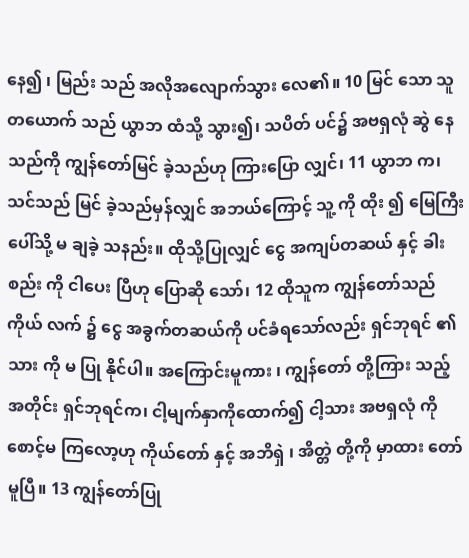နေ၍ ၊ မြည်း သည် အလိုအလျောက်သွား လေ၏။ 10 မြင် သော သူ တယောက် သည် ယွာဘ ထံသို့ သွား၍၊ သပိတ် ပင်၌ အဗရှလုံ ဆွဲ နေသည်ကို ကျွန်တော်မြင် ခဲ့သည်ဟု ကြားပြော လျှင်၊ 11 ယွာဘ က၊ သင်သည် မြင် ခဲ့သည်မှန်လျှင် အဘယ်ကြောင့် သူ့ ကို ထိုး ၍ မြေကြီး ပေါ်သို့ မ ချခဲ့ သနည်း။ ထိုသို့ပြုလျှင် ငွေ အကျပ်တဆယ် နှင့် ခါးစည်း ကို ငါပေး ပြီဟု ပြောဆို သော်၊ 12 ထိုသူက ကျွန်တော်သည် ကိုယ် လက် ၌ ငွေ အခွက်တဆယ်ကို ပင်ခံရသော်လည်း ရှင်ဘုရင် ၏သား ကို မ ပြု နိုင်ပါ။ အကြောင်းမူကား ၊ ကျွန်တော် တို့ကြား သည့် အတိုင်း ရှင်ဘုရင်က၊ ငါ့မျက်နှာကိုထောက်၍ ငါ့သား အဗရှလုံ ကို စောင့်မ ကြလော့ဟု ကိုယ်တော် နှင့် အဘိရှဲ ၊ အိတ္တဲ တို့ကို မှာထား တော်မူပြီ။ 13 ကျွန်တော်ပြု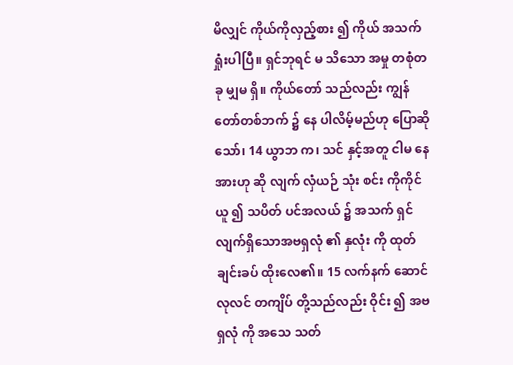မိလျှင် ကိုယ်ကိုလှည့်စား ၍ ကိုယ် အသက် ရှုံးပါပြီ။ ရှင်ဘုရင် မ သိသော အမှု တစုံတခု မျှမ ရှိ။ ကိုယ်တော် သည်လည်း ကျွန်တော်တစ်ဘက် ၌ နေ ပါလိမ့်မည်ဟု ပြောဆို သော်၊ 14 ယွာဘ က၊ သင် နှင့်အတူ ငါမ နေ အားဟု ဆို လျက် လှံယဉ် သုံး စင်း ကိုကိုင်ယူ ၍ သပိတ် ပင်အလယ် ၌ အသက် ရှင်လျက်ရှိသောအဗရှလုံ ၏ နှလုံး ကို ထုတ်ချင်းခပ် ထိုးလေ၏။ 15 လက်နက် ဆောင် လုလင် တကျိပ် တို့သည်လည်း ဝိုင်း ၍ အဗရှလုံ ကို အသေ သတ်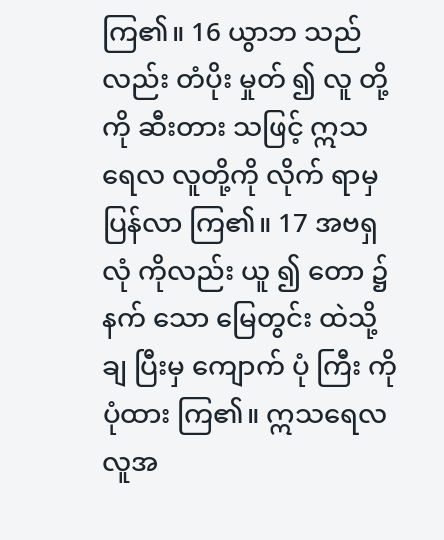ကြ၏။ 16 ယွာဘ သည်လည်း တံပိုး မှုတ် ၍ လူ တို့ကို ဆီးတား သဖြင့် ဣသရေလ လူတို့ကို လိုက် ရာမှ ပြန်လာ ကြ၏။ 17 အဗရှလုံ ကိုလည်း ယူ ၍ တော ၌ နက် သော မြေတွင်း ထဲသို့ ချ ပြီးမှ ကျောက် ပုံ ကြီး ကို ပုံထား ကြ၏။ ဣသရေလ လူအ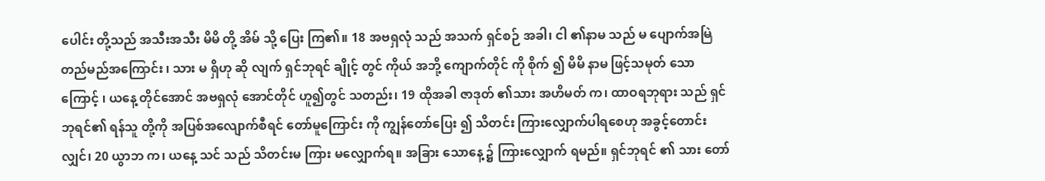ပေါင်း တို့သည် အသီးအသီး မိမိ တို့ အိမ် သို့ ပြေး ကြ၏။ 18 အဗရှလုံ သည် အသက် ရှင်စဉ် အခါ၊ ငါ ၏နာမ သည် မ ပျောက်အမြဲတည်မည်အကြောင်း ၊ သား မ ရှိဟု ဆို လျက် ရှင်ဘုရင် ချိုင့် တွင် ကိုယ် အဘို့ ကျောက်တိုင် ကို စိုက် ၍ မိမိ နာမ ဖြင့်သမုတ် သောကြောင့် ၊ ယနေ့ တိုင်အောင် အဗရှလုံ အောင်တိုင် ဟူ၍တွင် သတည်း၊ 19 ထိုအခါ ဇာဒုတ် ၏သား အဟိမတ် က၊ ထာဝရဘုရား သည် ရှင် ဘုရင်၏ ရန်သူ တို့ကို အပြစ်အလျောက်စီရင် တော်မူကြောင်း ကို ကျွန်တော်ပြေး ၍ သိတင်း ကြားလျှောက်ပါရစေဟု အခွင့်တောင်း လျှင်၊ 20 ယွာဘ က၊ ယနေ့ သင် သည် သိတင်းမ ကြား မလျှောက်ရ။ အခြား သောနေ့ ၌ ကြားလျှောက် ရမည်။ ရှင်ဘုရင် ၏ သား တော်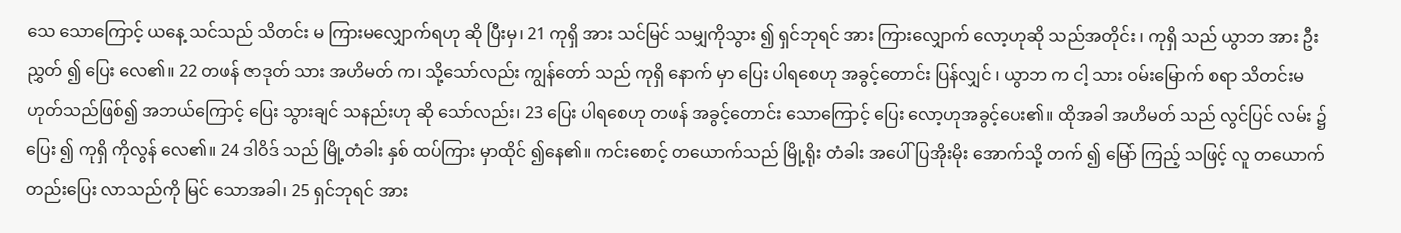သေ သောကြောင့် ယနေ့ သင်သည် သိတင်း မ ကြားမလျှောက်ရဟု ဆို ပြီးမှ၊ 21 ကုရှိ အား သင်မြင် သမျှကိုသွား ၍ ရှင်ဘုရင် အား ကြားလျှောက် လော့ဟုဆို သည်အတိုင်း ၊ ကုရှိ သည် ယွာဘ အား ဦးညွှတ် ၍ ပြေး လေ၏။ 22 တဖန် ဇာဒုတ် သား အဟိမတ် က၊ သို့သော်လည်း ကျွန်တော် သည် ကုရှိ နောက် မှာ ပြေး ပါရစေဟု အခွင့်တောင်း ပြန်လျှင် ၊ ယွာဘ က ငါ့ သား ဝမ်းမြောက် စရာ သိတင်းမ ဟုတ်သည်ဖြစ်၍ အဘယ်ကြောင့် ပြေး သွားချင် သနည်းဟု ဆို သော်လည်း၊ 23 ပြေး ပါရစေဟု တဖန် အခွင့်တောင်း သောကြောင့် ပြေး လော့ဟုအခွင့်ပေး၏။ ထိုအခါ အဟိမတ် သည် လွင်ပြင် လမ်း ၌ပြေး ၍ ကုရှိ ကိုလွန် လေ၏။ 24 ဒါဝိဒ် သည် မြို့တံခါး နှစ် ထပ်ကြား မှာထိုင် ၍နေ၏။ ကင်းစောင့် တယောက်သည် မြို့ရိုး တံခါး အပေါ်ပြအိုးမိုး အောက်သို့ တက် ၍ မြော် ကြည့် သဖြင့် လူ တယောက် တည်းပြေး လာသည်ကို မြင် သောအခါ၊ 25 ရှင်ဘုရင် အား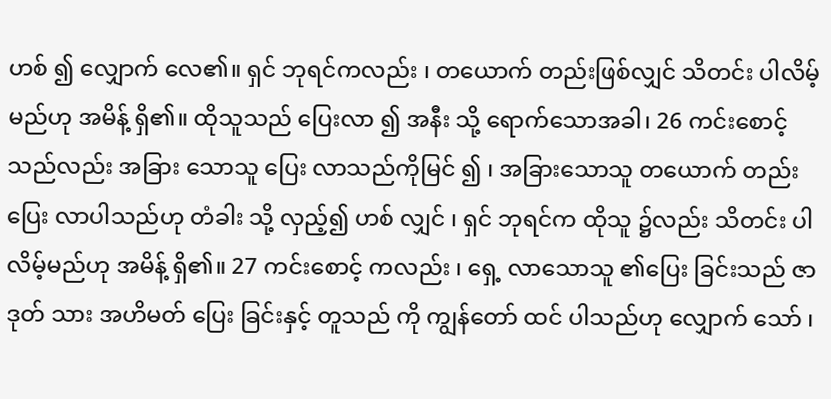ဟစ် ၍ လျှောက် လေ၏။ ရှင် ဘုရင်ကလည်း ၊ တယောက် တည်းဖြစ်လျှင် သိတင်း ပါလိမ့်မည်ဟု အမိန့် ရှိ၏။ ထိုသူသည် ပြေးလာ ၍ အနီး သို့ ရောက်သောအခါ၊ 26 ကင်းစောင့် သည်လည်း အခြား သောသူ ပြေး လာသည်ကိုမြင် ၍ ၊ အခြားသောသူ တယောက် တည်း ပြေး လာပါသည်ဟု တံခါး သို့ လှည့်၍ ဟစ် လျှင် ၊ ရှင် ဘုရင်က ထိုသူ ၌လည်း သိတင်း ပါလိမ့်မည်ဟု အမိန့် ရှိ၏။ 27 ကင်းစောင့် ကလည်း ၊ ရှေ့ လာသောသူ ၏ပြေး ခြင်းသည် ဇာဒုတ် သား အဟိမတ် ပြေး ခြင်းနှင့် တူသည် ကို ကျွန်တော် ထင် ပါသည်ဟု လျှောက် သော် ၊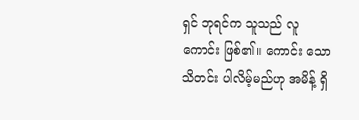ရှင် ဘုရင်က သူသည် လူ ကောင်း ဖြစ်၏။ ကောင်း သော သိတင်း ပါလိမ့်မည်ဟု အမိန့် ရှိ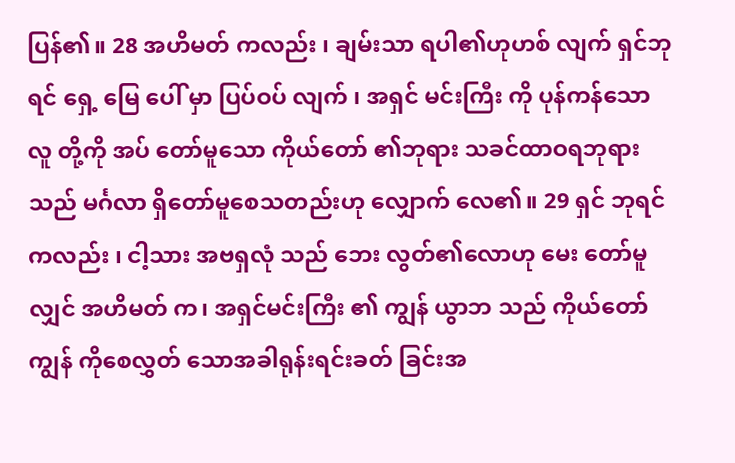ပြန်၏။ 28 အဟိမတ် ကလည်း ၊ ချမ်းသာ ရပါ၏ဟုဟစ် လျက် ရှင်ဘုရင် ရှေ့ မြေ ပေါ် မှာ ပြပ်ဝပ် လျက် ၊ အရှင် မင်းကြီး ကို ပုန်ကန်သောလူ တို့ကို အပ် တော်မူသော ကိုယ်တော် ၏ဘုရား သခင်ထာဝရဘုရား သည် မင်္ဂလာ ရှိတော်မူစေသတည်းဟု လျှောက် လေ၏။ 29 ရှင် ဘုရင်ကလည်း ၊ ငါ့သား အဗရှလုံ သည် ဘေး လွတ်၏လောဟု မေး တော်မူလျှင် အဟိမတ် က၊ အရှင်မင်းကြီး ၏ ကျွန် ယွာဘ သည် ကိုယ်တော် ကျွန် ကိုစေလွှတ် သောအခါရုန်းရင်းခတ် ခြင်းအ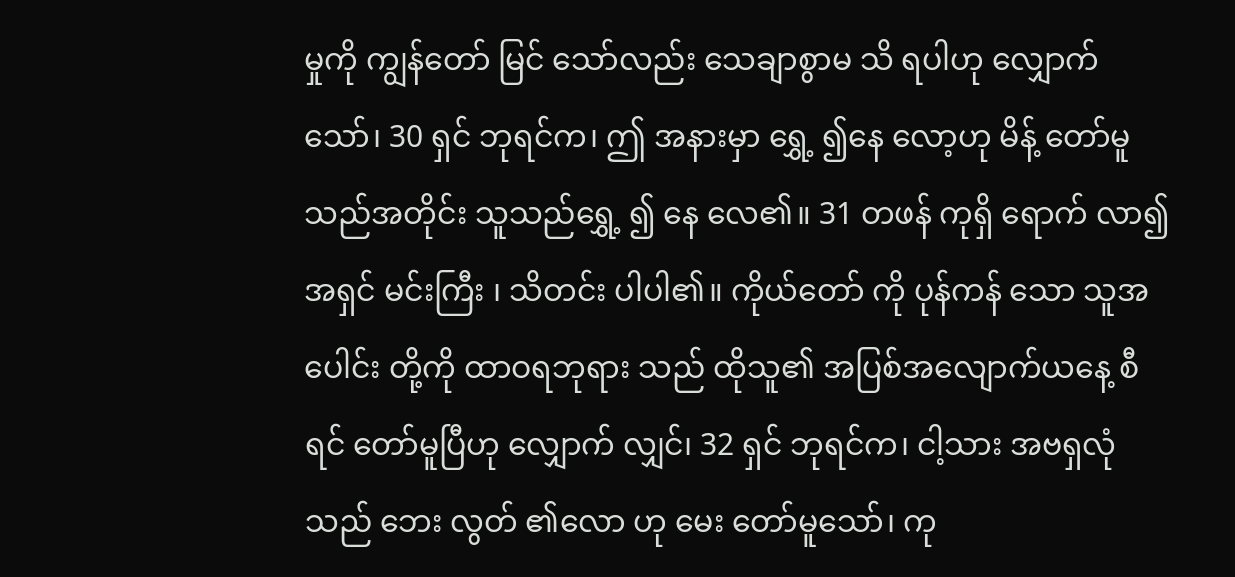မှုကို ကျွန်တော် မြင် သော်လည်း သေချာစွာမ သိ ရပါဟု လျှောက် သော်၊ 30 ရှင် ဘုရင်က၊ ဤ အနားမှာ ရွှေ့ ၍နေ လော့ဟု မိန့် တော်မူသည်အတိုင်း သူသည်ရွှေ့ ၍ နေ လေ၏။ 31 တဖန် ကုရှိ ရောက် လာ၍ အရှင် မင်းကြီး ၊ သိတင်း ပါပါ၏။ ကိုယ်တော် ကို ပုန်ကန် သော သူအပေါင်း တို့ကို ထာဝရဘုရား သည် ထိုသူ၏ အပြစ်အလျောက်ယနေ့ စီရင် တော်မူပြီဟု လျှောက် လျှင်၊ 32 ရှင် ဘုရင်က၊ ငါ့သား အဗရှလုံ သည် ဘေး လွတ် ၏လော ဟု မေး တော်မူသော်၊ ကု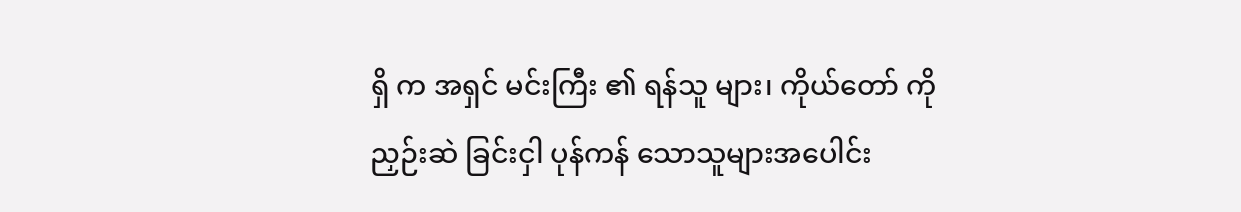ရှိ က အရှင် မင်းကြီး ၏ ရန်သူ များ၊ ကိုယ်တော် ကို ညှဉ်းဆဲ ခြင်းငှါ ပုန်ကန် သောသူများအပေါင်း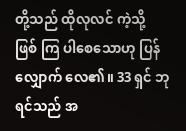တို့သည် ထိုလုလင် ကဲ့သို့ ဖြစ် ကြ ပါစေသောဟု ပြန်လျှောက် လေ၏။ 33 ရှင် ဘုရင်သည် အ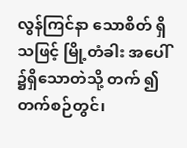လွန်ကြင်နာ သောစိတ် ရှိသဖြင့် မြို့တံခါး အပေါ် ၌ရှိသောတဲသို့ တက် ၍ တက်စဉ်တွင်၊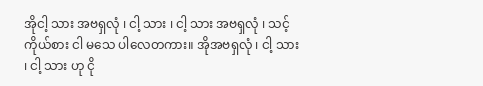အိုငါ့ သား အဗရှလုံ ၊ ငါ့ သား ၊ ငါ့ သား အဗရှလုံ ၊ သင့် ကိုယ်စား ငါ မသေ ပါလေတကား။ အိုအဗရှလုံ ၊ ငါ့ သား ၊ ငါ့ သား ဟု ငို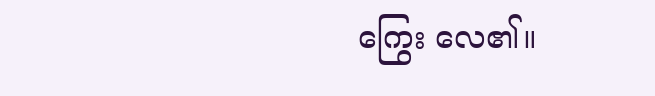ကြွေး လေ၏။